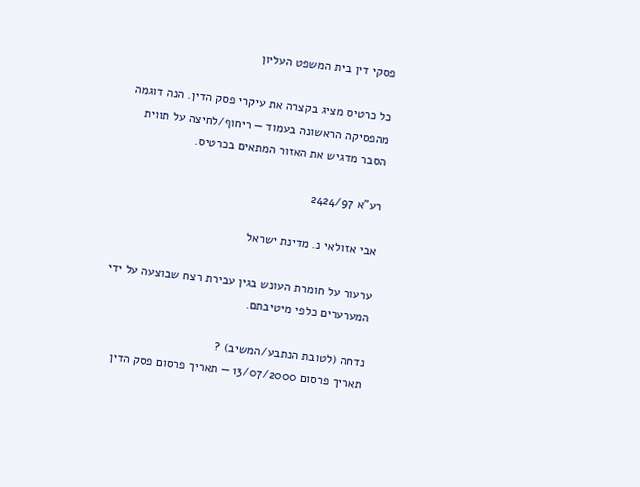פסקי דין בית המשפט העליון

כל כרטיס מציג בקצרה את עיקרי פסק הדין. הנה דוגמה מהפסיקה הראשונה בעמוד — ריחוף/לחיצה על תווית הסבר מדגיש את האזור המתאים בכרטיס.

רע"א 2424/97

אבי אזולאי נ. מדינת ישראל

ערעור על חומרת העונש בגין עבירת רצח שבוצעה על ידי המערערים כלפי מיטיבתם.

נדחה (לטובת הנתבע/המשיב) ?
תאריך פרסום 13/07/2000 — תאריך פרסום פסק הדין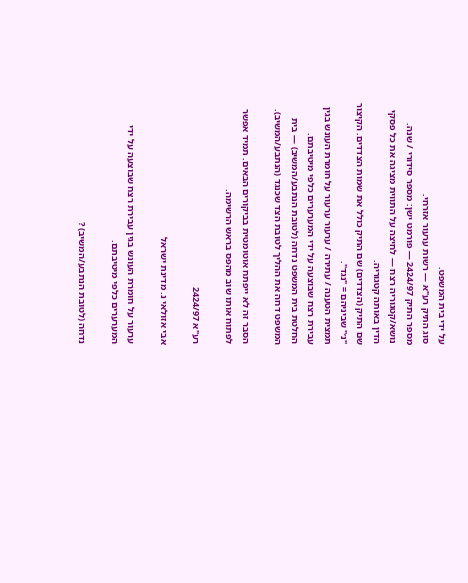על ידי בית המשפט.
סוג התיק רע"א — רשות ערעור אזרחי.
מספר התיק 2424/97 — פורמט ישן: מספר סידורי / שנה.
נושא/קטגוריה רצח — לחיצה על התווית מציגה את כל פסקי הדין באותה קטגוריה.
שם התיק (הצדדים) שם התיק כולל את שמות הצדדים. הקיצור "נ׳" שביניהם = "נגד".
תמצית הטענה / עתירה / ערעור ערעור על חומרת העונש בגין עבירת רצח שבוצעה על ידי המערערים כלפי מיטיבתם.
החלטת בית המשפט נדחה (לטובת הנתבע/המשיב) — בית המשפט דחה את ההליך לטובת הצד שכנגד (הנתבע/המשיב).

הסבר זה לא ייפתח אוטומטית בביקורים הבאים. תמיד אפשר לפתוח אותו שוב מהפס בראש הרשימה.

רע"א 2424/97

אבי אזולאי נ. מדינת ישראל

ערעור על חומרת העונש בגין עבירת רצח שבוצעה על ידי המערערים כלפי מיטיבתם.

נדחה (לטובת הנתבע/המשיב) ?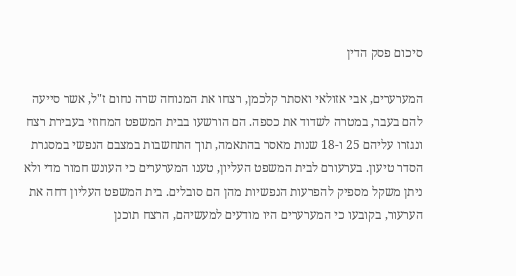סיכום פסק הדין

המערערים, אבי אזולאי ואסתר קלכמן, רצחו את המנוחה שרה נחום ז"ל, אשר סייעה להם בעבר, במטרה לשדוד את כספה. הם הורשעו בבית המשפט המחוזי בעבירת רצח ונגזרו עליהם 25 ו-18 שנות מאסר בהתאמה, תוך התחשבות במצבם הנפשי במסגרת הסדר טיעון. בערעורם לבית המשפט העליון, טענו המערערים כי העונש חמור מדי ולא ניתן משקל מספיק להפרעות הנפשיות מהן הם סובלים. בית המשפט העליון דחה את הערעור, בקובעו כי המערערים היו מודעים למעשיהם, הרצח תוכנן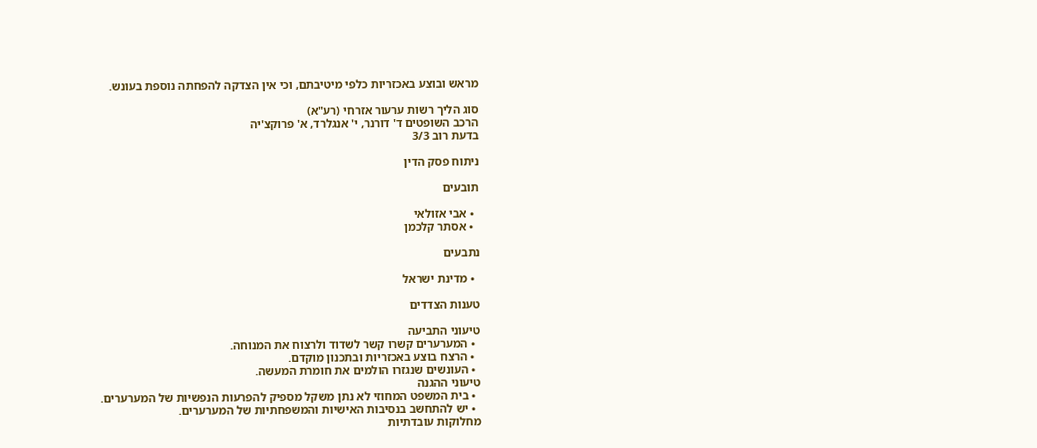מראש ובוצע באכזריות כלפי מיטיבתם, וכי אין הצדקה להפחתה נוספת בעונש.

סוג הליך רשות ערעור אזרחי (רע"א)
הרכב השופטים ד' דורנר, י' אנגלרד, א' פרוקצ'יה
בדעת רוב 3/3

ניתוח פסק הדין

תובעים

  • אבי אזולאי
  • אסתר קלכמן

נתבעים

  • מדינת ישראל

טענות הצדדים

טיעוני התביעה
  • המערערים קשרו קשר לשדוד ולרצוח את המנוחה.
  • הרצח בוצע באכזריות ובתכנון מוקדם.
  • העונשים שנגזרו הולמים את חומרת המעשה.
טיעוני ההגנה
  • בית המשפט המחוזי לא נתן משקל מספיק להפרעות הנפשיות של המערערים.
  • יש להתחשב בנסיבות האישיות והמשפחתיות של המערערים.
מחלוקות עובדתיות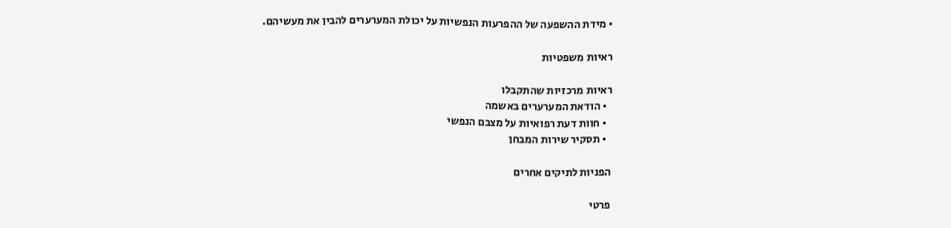• מידת ההשפעה של ההפרעות הנפשיות על יכולת המערערים להבין את מעשיהם.

ראיות משפטיות

ראיות מרכזיות שהתקבלו
  • הודאת המערערים באשמה
  • חוות דעת רפואיות על מצבם הנפשי
  • תסקיר שירות המבחן

הפניות לתיקים אחרים

פרטי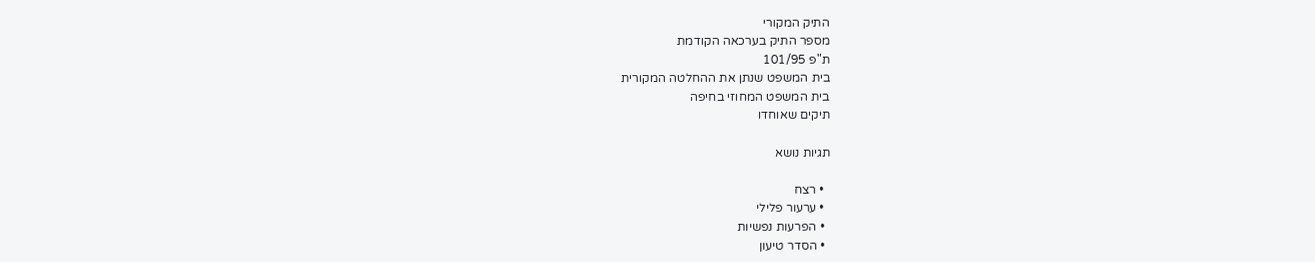התיק המקורי
מספר התיק בערכאה הקודמת
ת"פ 101/95
בית המשפט שנתן את ההחלטה המקורית
בית המשפט המחוזי בחיפה
תיקים שאוחדו

תגיות נושא

  • רצח
  • ערעור פלילי
  • הפרעות נפשיות
  • הסדר טיעון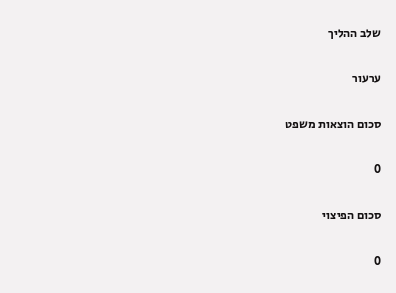שלב ההליך

ערעור

סכום הוצאות משפט

0

סכום הפיצוי

0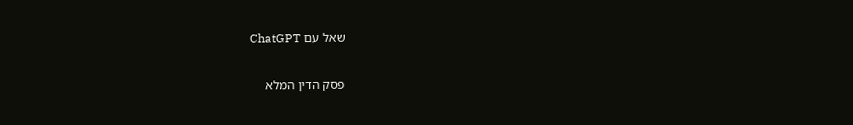שאל עם ChatGPT

פסק הדין המלא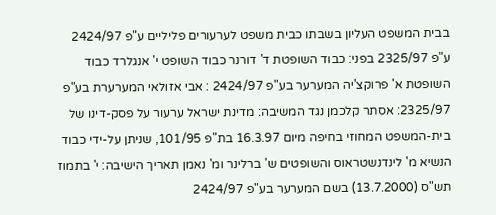בבית המשפט העליון בשבתו כבית משפט לערעורים פליליים ע"פ 2424/97 ע"פ 2325/97 בפני: כבוד השופטת ד' דורנר כבוד השופט י' אנגלרד כבוד השופטת א' פרוקצ'יה המערער בע"פ 2424/97 : אבי אזולאי המערערת בע"פ 2325/97: אסתר קלכמן נגד המשיבה: מדינת ישראל ערעור על פסק-דינו של בית-המשפט המחוזי בחיפה מיום 16.3.97 בת"פ 101/95, שניתן על-ידי כבוד הנשיא מ' לינדנשטראוס והשופטים ש' ברלינר ומ' נאמן תאריך הישיבה: י' בתמוז תש"ס (13.7.2000) בשם המערער בע"פ 2424/97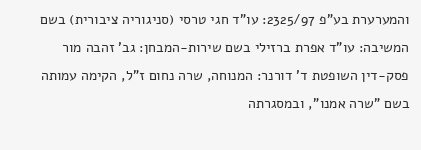והמערערת בע"פ 2325/97: עו"ד חגי טרסי (סניגוריה ציבורית) בשם המשיבה: עו"ד אפרת ברזילי בשם שירות-המבחן: גב' זהבה מור פסק-דין השופטת ד' דורנר: המנוחה, שרה נחום ז"ל, הקימה עמותה בשם "שרה אמנו", ובמסגרתה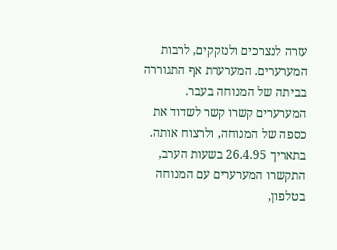עזרה לנצרכים ולנזקקים, לרבות המערערים. המערערת אף התגוררה בביתה של המנוחה בעבר. המערערים קשרו קשר לשדוד את כספה של המנוחה, ולרצוח אותה. בתאריך 26.4.95 בשעות הערב, התקשרו המערערים עם המנוחה בטלפון,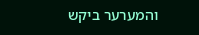והמערער ביקש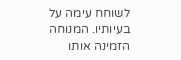לשוחח עימה על בעיותיו. המנוחה הזמינה אותו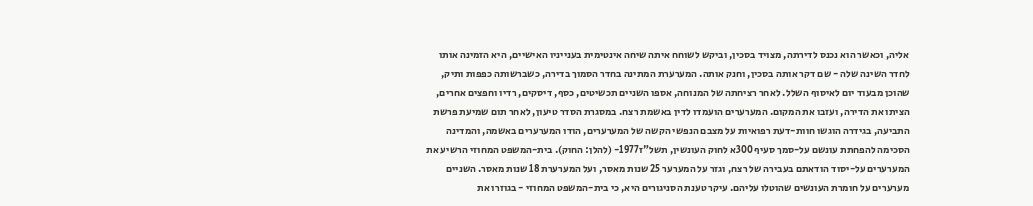אליה, וכאשר הוא נכנס לדירתה, מצויד בסכין, וביקש לשוחח איתה שיחה אינטימית בענייניו האישיים, היא הזמינה אותו לחדר השינה שלה - שם דקר אותה בסכין, וחנק אותה. המערערת המתינה בחדר הסמוך בדירה, כשברשותה כפפות ותיק, שהוכן מבעוד יום לאיסוף השלל. לאחר רציחתה של המנוחה, אספו השניים תכשיטים, כסף, דיסקים, רדיו וחפצים אחרים, הציתו את הדירה, ועזבו את המקום. המערערים הועמדו לדין באשמת רצח. במסגרת הסדר טיעון, לאחר תום שמיעת פרשת התביעה, בגידרה הוגשו חוות-דעת רפואיות על מצבם הנפשי הקשה של המערערים, הודו המערערים באשמה, והמדינה הסכימה להפחתת עונשם על-סמך סעיף 300א לחוק העונשין, תשל"ז1977- (להלן: החוק). בית-המשפט המחוזי הרשיע את המערערים על-יסוד הודאתם בעבירה של רצח, וגזר על המערער 25 שנות מאסר, ועל המערערת 18 שנות מאסר. השניים מערערים על חומרת העונשים שהוטלו עליהם. עיקר טענת הסניגורים היא, כי בית-המשפט המחוזי - בגוזרו את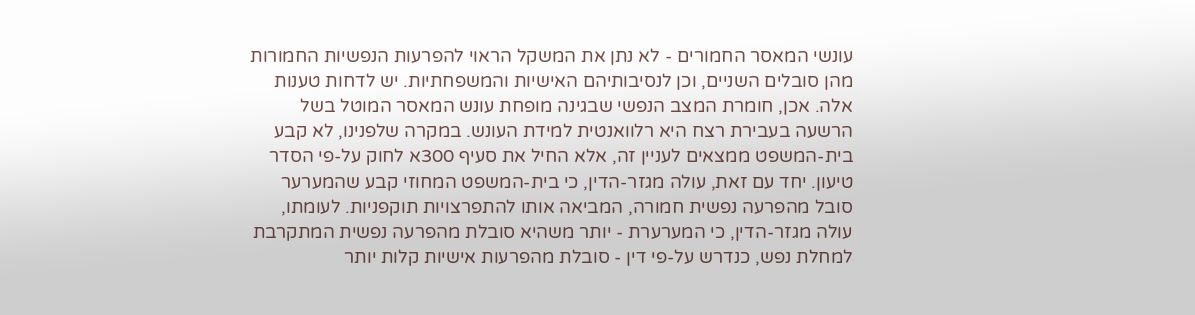עונשי המאסר החמורים - לא נתן את המשקל הראוי להפרעות הנפשיות החמורות מהן סובלים השניים, וכן לנסיבותיהם האישיות והמשפחתיות. יש לדחות טענות אלה. אכן, חומרת המצב הנפשי שבגינה מופחת עונש המאסר המוטל בשל הרשעה בעבירת רצח היא רלוואנטית למידת העונש. במקרה שלפנינו, לא קבע בית-המשפט ממצאים לעניין זה, אלא החיל את סעיף 300א לחוק על-פי הסדר טיעון. יחד עם זאת, עולה מגזר-הדין, כי בית-המשפט המחוזי קבע שהמערער סובל מהפרעה נפשית חמורה, המביאה אותו להתפרצויות תוקפניות. לעומתו, עולה מגזר-הדין, כי המערערת - יותר משהיא סובלת מהפרעה נפשית המתקרבת למחלת נפש, כנדרש על-פי דין - סובלת מהפרעות אישיות קלות יותר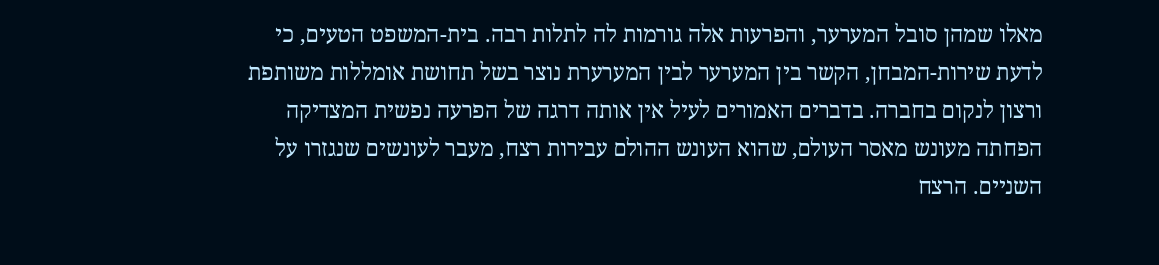מאלו שמהן סובל המערער, והפרעות אלה גורמות לה לתלות רבה. בית-המשפט הטעים, כי לדעת שירות-המבחן, הקשר בין המערער לבין המערערת נוצר בשל תחושת אומללות משותפת ורצון לנקום בחברה. בדברים האמורים לעיל אין אותה דרגה של הפרעה נפשית המצדיקה הפחתה מעונש מאסר העולם, שהוא העונש ההולם עבירות רצח, מעבר לעונשים שנגזרו על השניים. הרצח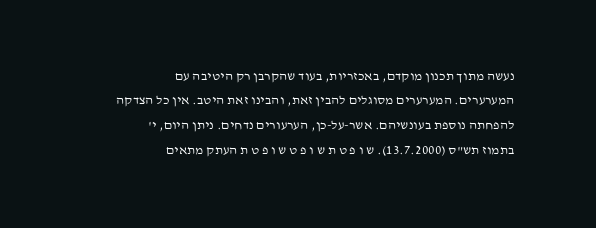נעשה מתוך תכנון מוקדם, באכזריות, בעוד שהקרבן רק היטיבה עם המערערים. המערערים מסוגלים להבין זאת, והבינו זאת היטב. אין כל הצדקה להפחתה נוספת בעונשיהם. אשר-על-כן, הערעורים נדחים. ניתן היום, י' בתמוז תש"ס (13.7.2000). ש ו פ ט ת ש ו פ ט ש ו פ ט ת העתק מתאים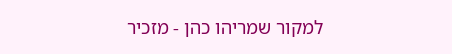למקור שמריהו כהן - מזכיר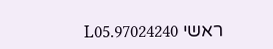ראשי 97024240.L05